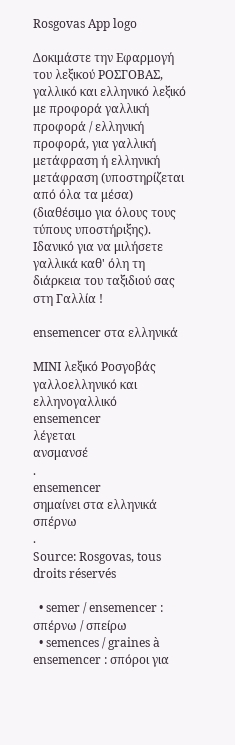Rosgovas App logo

Δοκιμάστε την Εφαρμογή του λεξικού ΡΟΣΓΟΒΑΣ, γαλλικό και ελληνικό λεξικό με προφορά γαλλική προφορά / ελληνική προφορά, για γαλλική μετάφραση ή ελληνική μετάφραση (υποστηρίζεται από όλα τα μέσα) (διαθέσιμο για όλους τους τύπους υποστήριξης). Ιδανικό για να μιλήσετε γαλλικά καθ' όλη τη διάρκεια του ταξιδιού σας στη Γαλλία !

ensemencer στα ελληνικά

ΜΙΝΙ λεξικό Ροσγοβάς γαλλοελληνικό και ελληνογαλλικό
ensemencer
λέγεται
ανσμανσέ
.
ensemencer
σημαίνει στα ελληνικά
σπέρνω
.
Source: Rosgovas, tous droits réservés

  • semer / ensemencer : σπέρνω / σπείρω
  • semences / graines à ensemencer : σπόροι για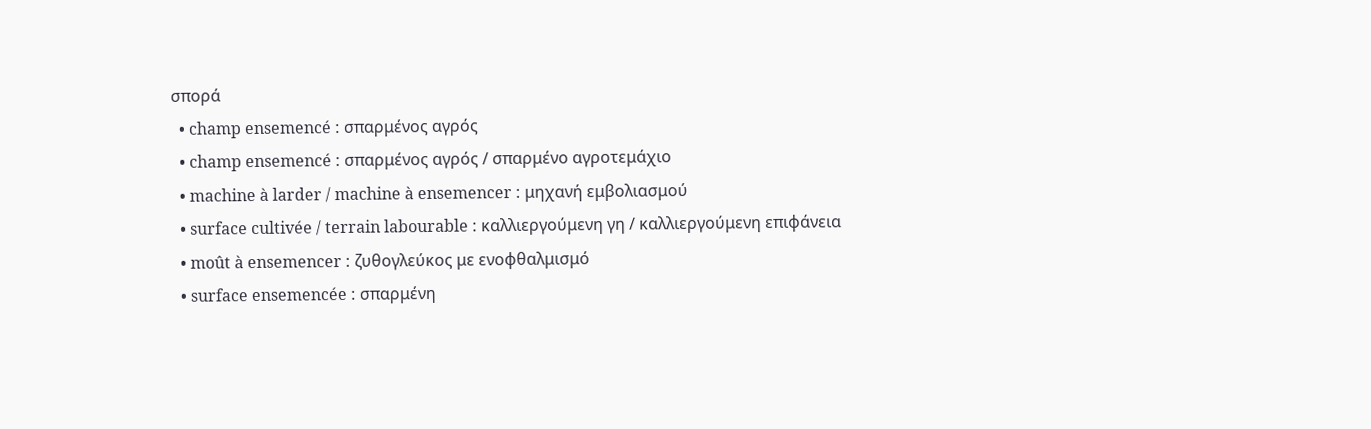σπορά
  • champ ensemencé : σπαρμένος αγρός
  • champ ensemencé : σπαρμένος αγρός / σπαρμένο αγροτεμάχιο
  • machine à larder / machine à ensemencer : μηχανή εμβολιασμού
  • surface cultivée / terrain labourable : καλλιεργούμενη γη / καλλιεργούμενη επιφάνεια
  • moût à ensemencer : ζυθογλεύκος με ενοφθαλμισμό
  • surface ensemencée : σπαρμένη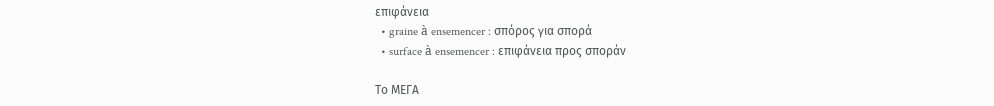επιφάνεια
  • graine à ensemencer : σπόρος για σπορά
  • surface à ensemencer : επιφάνεια προς σποράν

Το ΜΕΓΑ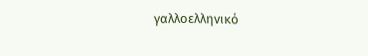γαλλοελληνικό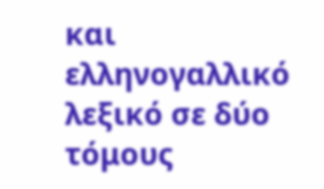και ελληνογαλλικό λεξικό σε δύο τόμους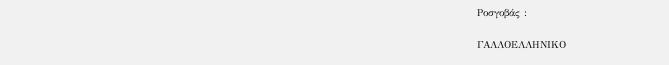Ροσγοβάς :

ΓΑΛΛΟΕΛΛΗΝΙΚΟ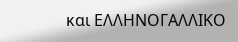και ΕΛΛΗΝΟΓΑΛΛΙΚΟ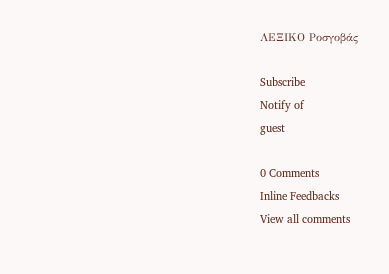ΛΕΞΙΚΟ Ροσγοβάς

Subscribe
Notify of
guest

0 Comments
Inline Feedbacks
View all comments